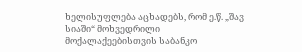ხელისუფლება აცხადებს, რომ ე.წ. „შავ სიაში“ მოხვედრილი მოქალაქეებისთვის საბანკო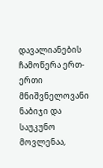დავალიანების ჩამოწერა ერთ-ერთი მნიშვნელოვანი ნაბიჯი და საუკუნო მოვლენაა,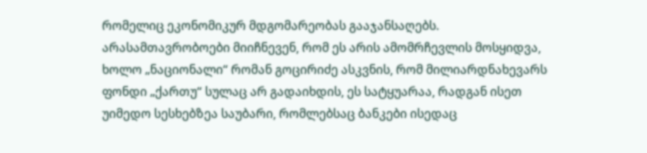რომელიც ეკონომიკურ მდგომარეობას გააჯანსაღებს.
არასამთავრობოები მიიჩნევენ, რომ ეს არის ამომრჩევლის მოსყიდვა, ხოლო „ნაციონალი“ რომან გოცირიძე ასკვნის, რომ მილიარდნახევარს ფონდი „ქართუ“ სულაც არ გადაიხდის, ეს სატყუარაა, რადგან ისეთ უიმედო სესხებზეა საუბარი, რომლებსაც ბანკები ისედაც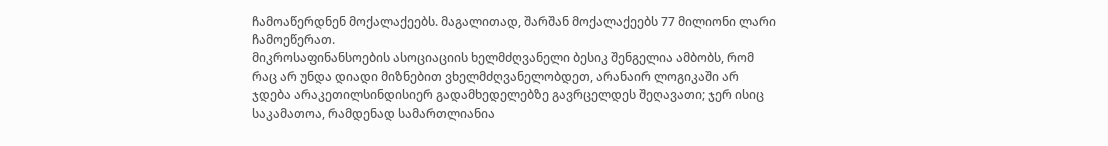ჩამოაწერდნენ მოქალაქეებს. მაგალითად, შარშან მოქალაქეებს 77 მილიონი ლარი ჩამოეწერათ.
მიკროსაფინანსოების ასოციაციის ხელმძღვანელი ბესიკ შენგელია ამბობს, რომ რაც არ უნდა დიადი მიზნებით ვხელმძღვანელობდეთ, არანაირ ლოგიკაში არ ჯდება არაკეთილსინდისიერ გადამხედელებზე გავრცელდეს შეღავათი; ჯერ ისიც საკამათოა, რამდენად სამართლიანია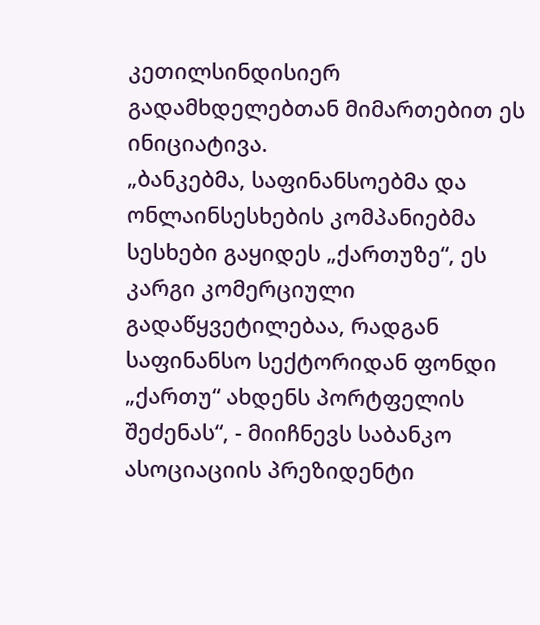კეთილსინდისიერ გადამხდელებთან მიმართებით ეს ინიციატივა.
„ბანკებმა, საფინანსოებმა და ონლაინსესხების კომპანიებმა სესხები გაყიდეს „ქართუზე“, ეს კარგი კომერციული გადაწყვეტილებაა, რადგან საფინანსო სექტორიდან ფონდი „ქართუ“ ახდენს პორტფელის შეძენას“, - მიიჩნევს საბანკო ასოციაციის პრეზიდენტი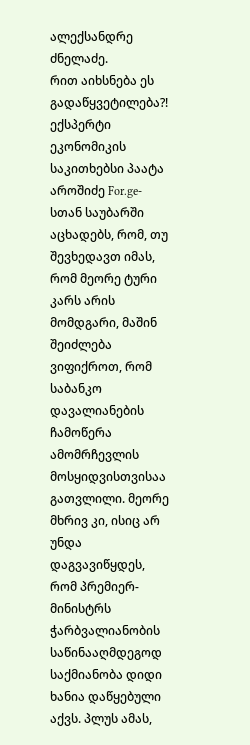ალექსანდრე ძნელაძე.
რით აიხსნება ეს გადაწყვეტილება?!
ექსპერტი ეკონომიკის საკითხებსი პაატა აროშიძე For.ge-სთან საუბარში აცხადებს, რომ, თუ შევხედავთ იმას, რომ მეორე ტური კარს არის მომდგარი, მაშინ შეიძლება ვიფიქროთ, რომ საბანკო დავალიანების ჩამოწერა ამომრჩევლის მოსყიდვისთვისაა გათვლილი. მეორე მხრივ კი, ისიც არ უნდა დაგვავიწყდეს, რომ პრემიერ-მინისტრს ჭარბვალიანობის საწინააღმდეგოდ საქმიანობა დიდი ხანია დაწყებული აქვს. პლუს ამას,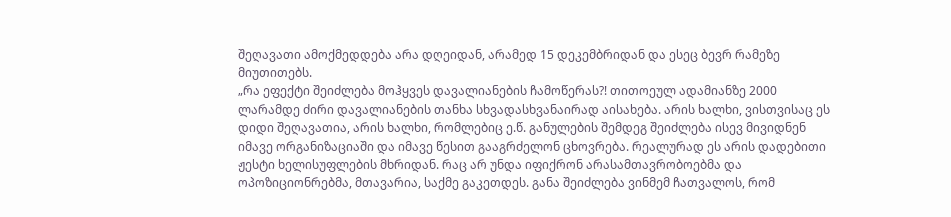შეღავათი ამოქმედდება არა დღეიდან, არამედ 15 დეკემბრიდან და ესეც ბევრ რამეზე მიუთითებს.
„რა ეფექტი შეიძლება მოჰყვეს დავალიანების ჩამოწერას?! თითოეულ ადამიანზე 2000 ლარამდე ძირი დავალიანების თანხა სხვადასხვანაირად აისახება. არის ხალხი, ვისთვისაც ეს დიდი შეღავათია, არის ხალხი, რომლებიც ე.წ. განულების შემდეგ შეიძლება ისევ მივიდნენ იმავე ორგანიზაციაში და იმავე წესით გააგრძელონ ცხოვრება. რეალურად ეს არის დადებითი ჟესტი ხელისუფლების მხრიდან. რაც არ უნდა იფიქრონ არასამთავრობოებმა და ოპოზიციონრებმა, მთავარია, საქმე გაკეთდეს. განა შეიძლება ვინმემ ჩათვალოს, რომ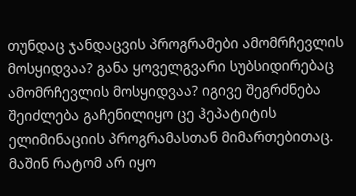თუნდაც ჯანდაცვის პროგრამები ამომრჩევლის მოსყიდვაა? განა ყოველგვარი სუბსიდირებაც ამომრჩევლის მოსყიდვაა? იგივე შეგრძნება შეიძლება გაჩენილიყო ცე ჰეპატიტის ელიმინაციის პროგრამასთან მიმართებითაც. მაშინ რატომ არ იყო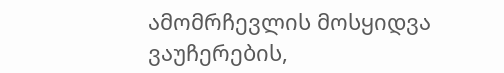ამომრჩევლის მოსყიდვა ვაუჩერების,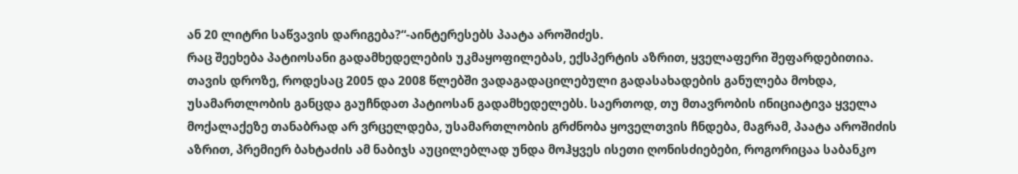ან 20 ლიტრი საწვავის დარიგება?“-აინტერესებს პაატა აროშიძეს.
რაც შეეხება პატიოსანი გადამხედელების უკმაყოფილებას, ექსპერტის აზრით, ყველაფერი შეფარდებითია. თავის დროზე, როდესაც 2005 და 2008 წლებში ვადაგადაცილებული გადასახადების განულება მოხდა, უსამართლობის განცდა გაუჩნდათ პატიოსან გადამხედელებს. საერთოდ, თუ მთავრობის ინიციატივა ყველა მოქალაქეზე თანაბრად არ ვრცელდება, უსამართლობის გრძნობა ყოველთვის ჩნდება, მაგრამ, პაატა აროშიძის აზრით, პრემიერ ბახტაძის ამ ნაბიჯს აუცილებლად უნდა მოჰყვეს ისეთი ღონისძიებები, როგორიცაა საბანკო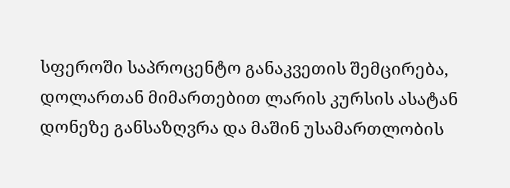სფეროში საპროცენტო განაკვეთის შემცირება, დოლართან მიმართებით ლარის კურსის ასატან დონეზე განსაზღვრა და მაშინ უსამართლობის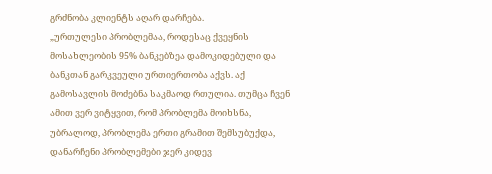გრძნობა კლიენტს აღარ დარჩება.
„ურთულესი პრობლემაა, როდესაც ქვეყნის მოსახლეობის 95% ბანკებზეა დამოკიდებული და ბანკთან გარკვეული ურთიერთობა აქვს. აქ გამოსავლის მოძებნა საკმაოდ რთულია. თუმცა ჩვენ ამით ვერ ვიტყვით, რომ პრობლემა მოიხსნა, უბრალოდ, პრობლემა ერთი გრამით შემსუბუქდა, დანარჩენი პრობლემები ჯერ კიდევ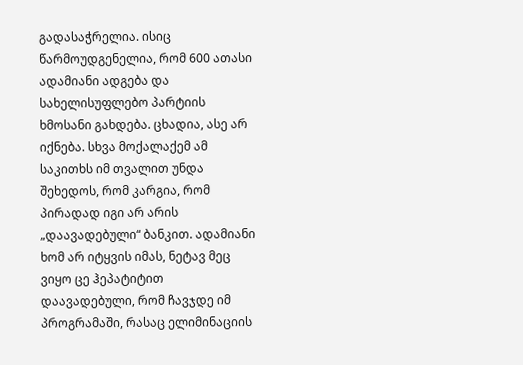გადასაჭრელია. ისიც წარმოუდგენელია, რომ 600 ათასი ადამიანი ადგება და სახელისუფლებო პარტიის ხმოსანი გახდება. ცხადია, ასე არ იქნება. სხვა მოქალაქემ ამ საკითხს იმ თვალით უნდა შეხედოს, რომ კარგია, რომ პირადად იგი არ არის „დაავადებული“ ბანკით. ადამიანი ხომ არ იტყვის იმას, ნეტავ მეც ვიყო ცე ჰეპატიტით დაავადებული, რომ ჩავჯდე იმ პროგრამაში, რასაც ელიმინაციის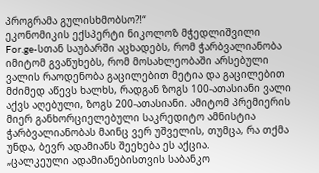პროგრამა გულისხმობსო?!“
ეკონომიკის ექსპერტი ნიკოლოზ მჭედლიშვილი For.ge-სთან საუბარში აცხადებს, რომ ჭარბვალიანობა იმიტომ გვაწუხებს, რომ მოსახლეობაში არსებული ვალის რაოდენობა გაცილებით მეტია და გაცილებით მძიმედ აწევს ხალხს, რადგან ზოგს 100-ათასიანი ვალი აქვს აღებული, ზოგს 200-ათასიანი. ამიტომ პრემიერის მიერ განხორციელებული საკრედიტო ამნისტია ჭარბვალიანობას მაინც ვერ უშველის, თუმცა, რა თქმა უნდა, ბევრ ადამიანს შეეხება ეს აქცია.
„ცალკეული ადამიანებისთვის საბანკო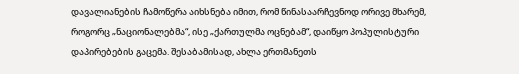დავალიანების ჩამოწერა აიხსნება იმით, რომ წინასაარჩევნოდ ორივე მხარემ, როგორც „ნაციონალებმა“, ისე „ქართულმა ოცნებამ“, დაიწყო პოპულისტური დაპირებების გაცემა. შესაბამისად, ახლა ერთმანეთს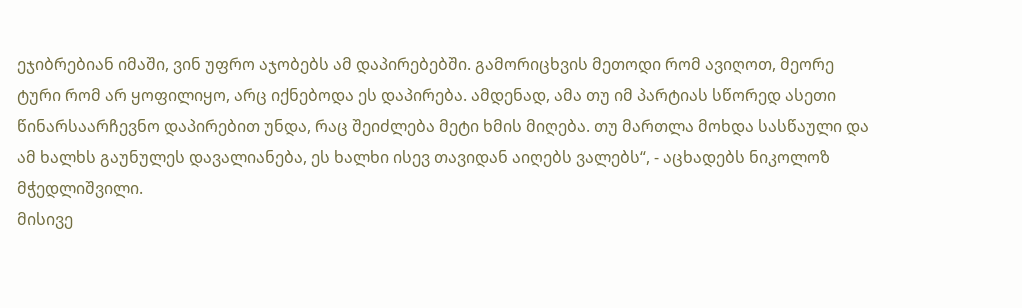ეჯიბრებიან იმაში, ვინ უფრო აჯობებს ამ დაპირებებში. გამორიცხვის მეთოდი რომ ავიღოთ, მეორე ტური რომ არ ყოფილიყო, არც იქნებოდა ეს დაპირება. ამდენად, ამა თუ იმ პარტიას სწორედ ასეთი წინარსაარჩევნო დაპირებით უნდა, რაც შეიძლება მეტი ხმის მიღება. თუ მართლა მოხდა სასწაული და ამ ხალხს გაუნულეს დავალიანება, ეს ხალხი ისევ თავიდან აიღებს ვალებს“, - აცხადებს ნიკოლოზ მჭედლიშვილი.
მისივე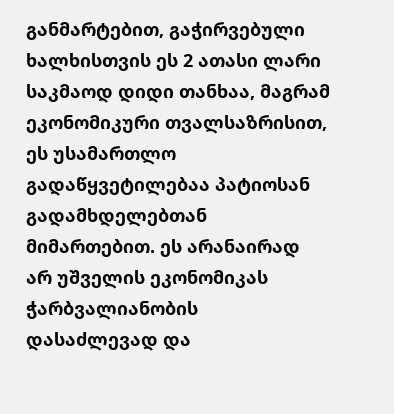განმარტებით, გაჭირვებული ხალხისთვის ეს 2 ათასი ლარი საკმაოდ დიდი თანხაა, მაგრამ ეკონომიკური თვალსაზრისით, ეს უსამართლო გადაწყვეტილებაა პატიოსან გადამხდელებთან მიმართებით. ეს არანაირად არ უშველის ეკონომიკას ჭარბვალიანობის დასაძლევად და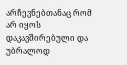არჩევნებთანაც რომ არ იყოს დაკავშირებული და უბრალოდ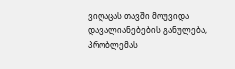ვიღაცას თავში მოუვიდა დავალიანებების განულება, პრობლემას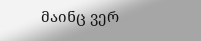მაინც ვერ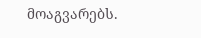მოაგვარებს.